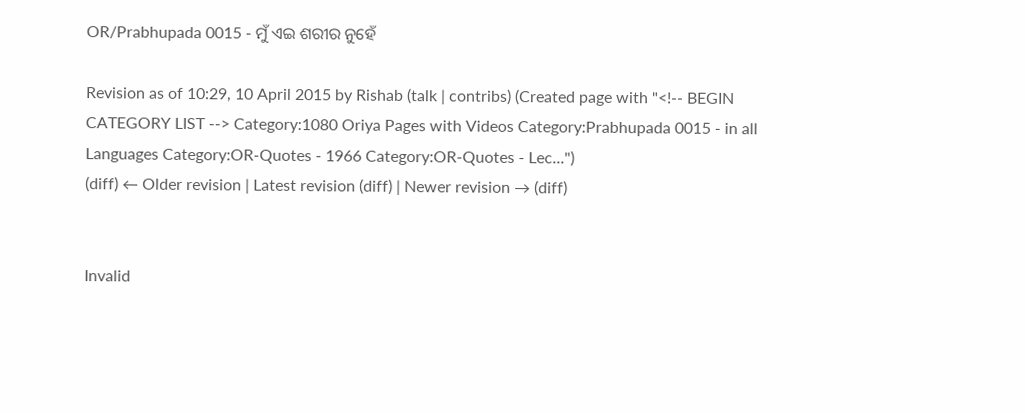OR/Prabhupada 0015 - ମୁଁ ଏଇ ଶରୀର ନୁହେଁ

Revision as of 10:29, 10 April 2015 by Rishab (talk | contribs) (Created page with "<!-- BEGIN CATEGORY LIST --> Category:1080 Oriya Pages with Videos Category:Prabhupada 0015 - in all Languages Category:OR-Quotes - 1966 Category:OR-Quotes - Lec...")
(diff) ← Older revision | Latest revision (diff) | Newer revision → (diff)


Invalid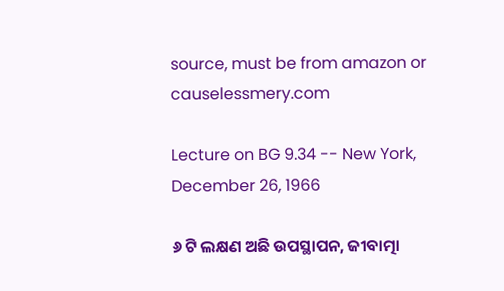source, must be from amazon or causelessmery.com

Lecture on BG 9.34 -- New York, December 26, 1966

୬ ଟି ଲକ୍ଷଣ ଅଛି ଉପସ୍ଥାପନ, ଜୀବାତ୍ମା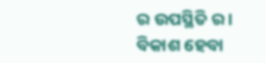ର ଉପସ୍ଥିତି ର । ବିକାଶ ହେବା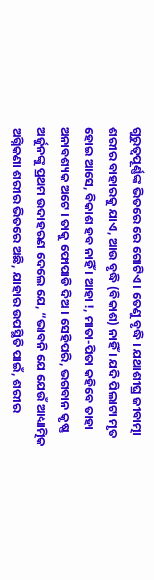ଗୁରୁତ୍ୱପୂର୍ଣ୍ଣଙ୍କ ଭିତରେ ରେ ଗୋଟିଏ । ତେଣୁ ବୃଦ୍ଧି । ଯଥାଶୀଘ୍ର ଜୀବାତ୍ମା ଶରୀର ବାହାରକୁ ଯାଏ, ଆଉ ବୃଦ୍ଧି (ବିକାଶ) ନାହିଁ । ଯଦି ପିଲାଟା ମୃତ ହୋଇ ଆସେ, ବିକାଶ ହବ ନାହିଁ । ଆହା !, ମାତା-ପିତା କହିବେ ତାହା ଅନାବଶ୍ୟକ ଅଟେ । ତାକୁ ଫୋପାଡି ଦିଅ । ସେହିପରି, ଭଗବାନ କୃଷ୍ଣ ଅର୍ଜୁନଙ୍କୁ ପ୍ରଥମ ଉଦାହରଣ ଦେଲେ ଯେ, “ଭାବନି ଯେ ଯେଉଁ ଆଧ୍ୟାତ୍ମିକ ଅଗ୍ନିକଣା ଶରୀର ଭିତରେ ଅଛି, ଯାହାର ଉପସ୍ଥିତି ପାଇଁ, ଶରୀର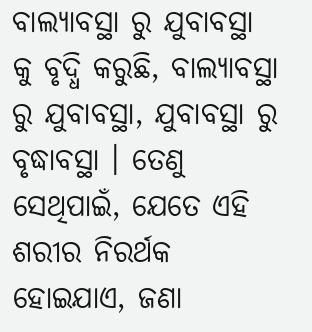ବାଲ୍ୟାବସ୍ଥା ରୁ ଯୁବାବସ୍ଥା କୁ ବୃଦ୍ଧି କରୁଛି, ବାଲ୍ୟାବସ୍ଥା ରୁ ଯୁବାବସ୍ଥା, ଯୁବାବସ୍ଥା ରୁ ବୃଦ୍ଧାବସ୍ଥା । ତେଣୁ ସେଥିପାଇଁ, ଯେତେ ଏହି ଶରୀର ନିରର୍ଥକ ହୋଇଯାଏ, ଜଣା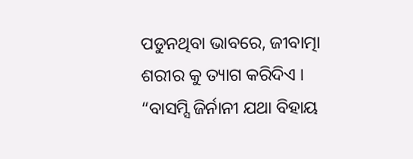ପଡୁନଥିବା ଭାବରେ, ଜୀବାତ୍ମା ଶରୀର କୁ ତ୍ୟାଗ କରିଦିଏ । “ବାସମ୍ସି ଜିର୍ନାନୀ ଯଥା ବିହାୟ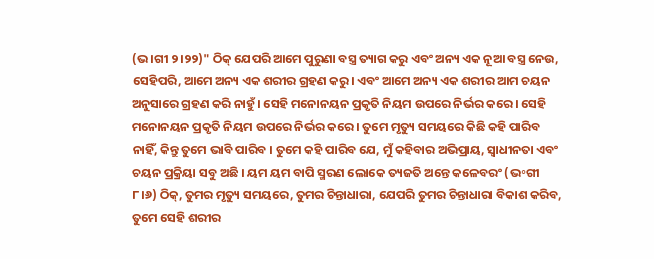(ଭ।ଗୀ ୨।୨୨)" ଠିକ୍ ଯେପରି ଆମେ ପୁରୁଣା ବସ୍ତ୍ର ତ୍ୟାଗ କରୁ ଏବଂ ଅନ୍ୟ ଏକ ନୂଆ ବସ୍ତ୍ର ନେଉ, ସେହିପରି, ଆମେ ଅନ୍ୟ ଏକ ଶରୀର ଗ୍ରହଣ କରୁ । ଏବଂ ଆମେ ଅନ୍ୟ ଏକ ଶରୀର ଆମ ଚୟନ ଅନୁସାରେ ଗ୍ରହଣ କରି ନାହୁଁ । ସେହି ମନୋନୟନ ପ୍ରକୃତି ନିୟମ ଉପରେ ନିର୍ଭର କରେ । ସେହି ମନୋନୟନ ପ୍ରକୃତି ନିୟମ ଉପରେ ନିର୍ଭର କରେ । ତୁମେ ମୃତ୍ୟୁ ସମୟରେ କିଛି କହି ପାରିବ ନାହିଁ, କିନ୍ତୁ ତୁମେ ଭାବି ପାରିବ । ତୁମେ କହି ପାରିବ ଯେ, ମୁଁ କହିବାର ଅଭିପ୍ରାୟ, ସ୍ଵାଧୀନତା ଏବଂ ଚୟନ ପ୍ରକ୍ରିୟା ସବୁ ଅଛି । ୟମ ୟମ ବାପି ସ୍ମରଣ ଲୋକେ ତ୍ୟଜତି ଅନ୍ତେ କଳେବରଂ (ଭ॰ଗୀ ୮।୬) ଠିକ୍, ତୁମର ମୃତ୍ୟୁ ସମୟରେ, ତୁମର ଚିନ୍ତାଧାରା, ଯେପରି ତୁମର ଚିନ୍ତାଧାରା ବିକାଶ କରିବ, ତୁମେ ସେହି ଶରୀର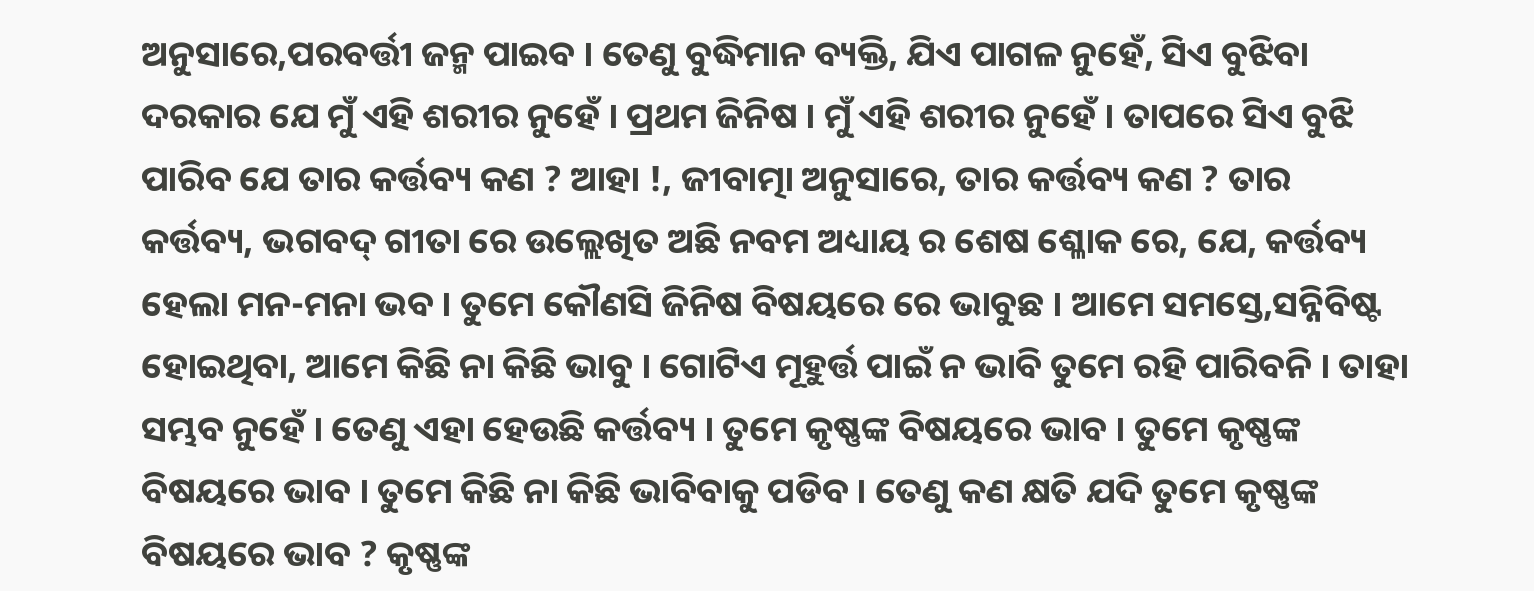ଅନୁସାରେ,ପରବର୍ତ୍ତୀ ଜନ୍ମ ପାଇବ । ତେଣୁ ବୁଦ୍ଧିମାନ ବ୍ୟକ୍ତି, ଯିଏ ପାଗଳ ନୁହେଁ, ସିଏ ବୁଝିବା ଦରକାର ଯେ ମୁଁ ଏହି ଶରୀର ନୁହେଁ । ପ୍ରଥମ ଜିନିଷ । ମୁଁ ଏହି ଶରୀର ନୁହେଁ । ତାପରେ ସିଏ ବୁଝି ପାରିବ ଯେ ତାର କର୍ତ୍ତବ୍ୟ କଣ ? ଆହା !, ଜୀବାତ୍ମା ଅନୁସାରେ, ତାର କର୍ତ୍ତବ୍ୟ କଣ ? ତାର କର୍ତ୍ତବ୍ୟ, ଭଗବଦ୍ ଗୀତା ରେ ଉଲ୍ଲେଖିତ ଅଛି ନବମ ଅଧ୍ୟାୟ ର ଶେଷ ଶ୍ଳୋକ ରେ, ଯେ, କର୍ତ୍ତବ୍ୟ ହେଲା ମନ-ମନା ଭବ । ତୁମେ କୌଣସି ଜିନିଷ ବିଷୟରେ ରେ ଭାବୁଛ । ଆମେ ସମସ୍ତେ,ସନ୍ନିବିଷ୍ଟ ହୋଇଥିବା, ଆମେ କିଛି ନା କିଛି ଭାବୁ । ଗୋଟିଏ ମୂହୁର୍ତ୍ତ ପାଇଁ ନ ଭାବି ତୁମେ ରହି ପାରିବନି । ତାହା ସମ୍ଭବ ନୁହେଁ । ତେଣୁ ଏହା ହେଉଛି କର୍ତ୍ତବ୍ୟ । ତୁମେ କୃଷ୍ଣଙ୍କ ବିଷୟରେ ଭାବ । ତୁମେ କୃଷ୍ଣଙ୍କ ବିଷୟରେ ଭାବ । ତୁମେ କିଛି ନା କିଛି ଭାବିବାକୁ ପଡିବ । ତେଣୁ କଣ କ୍ଷତି ଯଦି ତୁମେ କୃଷ୍ଣଙ୍କ ବିଷୟରେ ଭାବ ? କୃଷ୍ଣଙ୍କ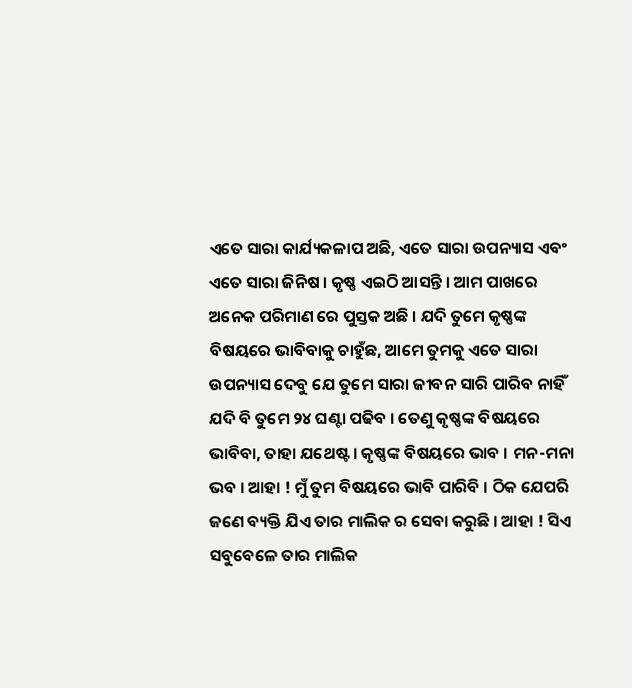ଏତେ ସାରା କାର୍ଯ୍ୟକଳାପ ଅଛି, ଏତେ ସାରା ଉପନ୍ୟାସ ଏବଂ ଏତେ ସାରା ଜିନିଷ । କୃଷ୍ଣ ଏଇଠି ଆସନ୍ତି । ଆମ ପାଖରେ ଅନେକ ପରିମାଣ ରେ ପୁସ୍ତକ ଅଛି । ଯଦି ତୁମେ କୃଷ୍ଣଙ୍କ ବିଷୟରେ ଭାବିବାକୁ ଚାହୁଁଛ, ଆମେ ତୁମକୁ ଏତେ ସାରା ଉପନ୍ୟାସ ଦେବୁ ଯେ ତୁମେ ସାରା ଜୀବନ ସାରି ପାରିବ ନାହିଁ ଯଦି ବି ତୁମେ ୨୪ ଘଣ୍ଟା ପଢିବ । ତେଣୁ କୃଷ୍ଣଙ୍କ ବିଷୟରେ ଭାବିବା, ତାହା ଯଥେଷ୍ଟ । କୃଷ୍ଣଙ୍କ ବିଷୟରେ ଭାବ । ମନ-ମନା ଭବ । ଆହା ! ମୁଁ ତୁମ ବିଷୟରେ ଭାବି ପାରିବି । ଠିକ ଯେପରି ଜଣେ ବ୍ୟକ୍ତି ଯିଏ ତାର ମାଲିକ ର ସେବା କରୁଛି । ଆହା ! ସିଏ ସବୁବେଳେ ତାର ମାଲିକ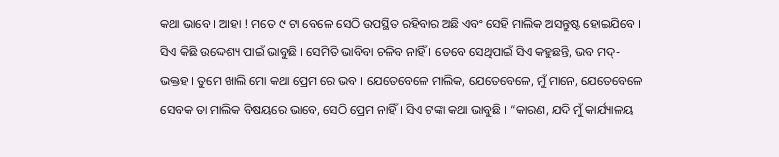କଥା ଭାବେ । ଆହା ! ମତେ ୯ ଟା ବେଳେ ସେଠି ଉପସ୍ଥିତ ରହିବାର ଅଛି ଏବଂ ସେହି ମାଲିକ ଅସନ୍ତୁଷ୍ଟ ହୋଇଯିବେ । ସିଏ କିଛି ଉଦ୍ଦେଶ୍ୟ ପାଇଁ ଭାବୁଛି । ସେମିତି ଭାବିବା ଚଳିବ ନାହିଁ । ତେବେ ସେଥିପାଇଁ ସିଏ କହୁଛନ୍ତି, ଭବ ମଦ୍-ଭକ୍ତହ । ତୁମେ ଖାଲି ମୋ କଥା ପ୍ରେମ ରେ ଭବ । ଯେତେବେଳେ ମାଲିକ, ଯେତେବେଳେ, ମୁଁ ମାନେ, ଯେତେବେଳେ ସେବକ ତା ମାଲିକ ବିଷୟରେ ଭାବେ, ସେଠି ପ୍ରେମ ନାହିଁ । ସିଏ ଟଙ୍କା କଥା ଭାବୁଛି । “କାରଣ, ଯଦି ମୁଁ କାର୍ଯ୍ୟାଳୟ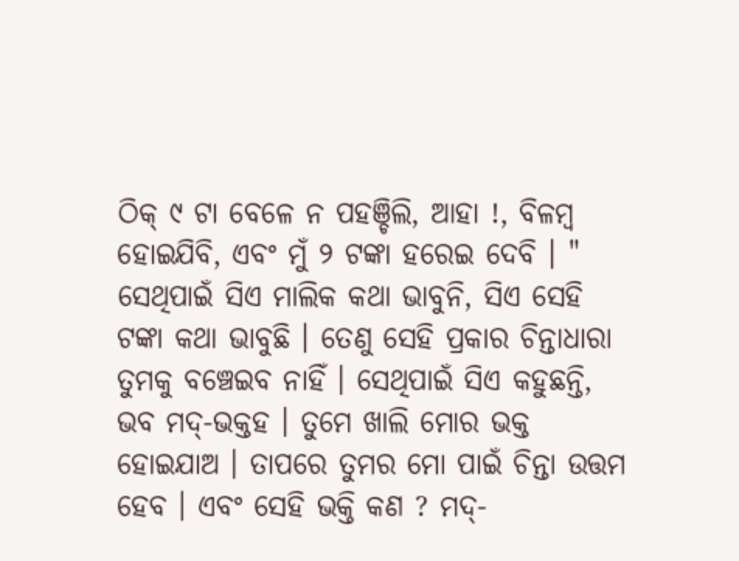ଠିକ୍ ୯ ଟା ବେଳେ ନ ପହଞ୍ଚିଲି, ଆହା !, ବିଳମ୍ବ ହୋଇଯିବି, ଏବଂ ମୁଁ ୨ ଟଙ୍କା ହରେଇ ଦେବି । " ସେଥିପାଇଁ ସିଏ ମାଲିକ କଥା ଭାବୁନି, ସିଏ ସେହି ଟଙ୍କା କଥା ଭାବୁଛି । ତେଣୁ ସେହି ପ୍ରକାର ଚିନ୍ତାଧାରା ତୁମକୁ ବଞ୍ଚେଇବ ନାହିଁ । ସେଥିପାଇଁ ସିଏ କହୁଛନ୍ତି, ଭବ ମଦ୍-ଭକ୍ତହ । ତୁମେ ଖାଲି ମୋର ଭକ୍ତ ହୋଇଯାଅ । ତାପରେ ତୁମର ମୋ ପାଇଁ ଚିନ୍ତା ଉତ୍ତମ ହେବ । ଏବଂ ସେହି ଭକ୍ତି କଣ ? ମଦ୍-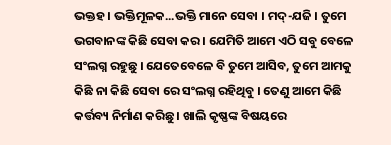ଭକ୍ତହ । ଭକ୍ତିମୂଳକ...ଭକ୍ତି ମାନେ ସେବା । ମଦ୍-ଯଜି । ତୁମେ ଭଗବାନଙ୍କ କିଛି ସେବା କର । ଯେମିତି ଆମେ ଏଠି ସବୁ ବେଳେ ସଂଲଗ୍ନ ରହୁଛୁ । ଯେତେବେଳେ ବି ତୁମେ ଆସିବ, ତୁମେ ଆମକୁ କିଛି ନା କିଛି ସେବା ରେ ସଂଲଗ୍ନ ରହିଥିବୁ । ତେଣୁ ଆମେ କିଛି କର୍ତ୍ତବ୍ୟ ନିର୍ମାଣ କରିଛୁ । ଖାଲି କୃଷ୍ଣଙ୍କ ବିଷୟରେ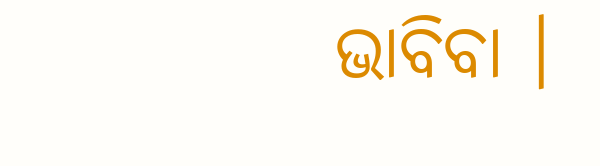ଭାବିବା ।